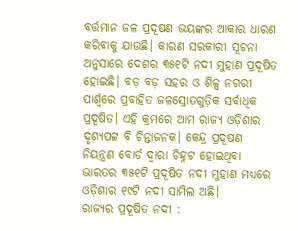ବର୍ତ୍ତମାନ ଜଳ ପ୍ରଦୂଷଣ ଭୟଙ୍କର ଆକାର ଧାରଣ କରିବାକୁ ଯାଉଛି। କାରଣ ସରକାରୀ ସୂଚନା ଅନୁସାରେ ଦେଶର ୩୫୧ଟି ନଦୀ ମୁହାଣ ପ୍ରଦୂଷିତ ହୋଇଛି। ବଡ଼ ବଡ଼ ସହର ଓ ଶିଳ୍ପ ନଗରୀ ପାର୍ଶ୍ବରେ ପ୍ରବାହିତ ଜଳସ୍ରୋତଗୁଡ଼ିକ ସର୍ବାଧିକ ପ୍ରଦୂଷିତ। ଏହି କ୍ରମରେ ଆମ ରାଜ୍ୟ ଓଡ଼ିଶାର ଦୃଶ୍ୟପଟ୍ଟ ବି ଚିନ୍ତାଜନକ। କେନ୍ଦ୍ର ପ୍ରଦୂଷଣ ନିୟନ୍ତ୍ରଣ ବୋର୍ଡ ଦ୍ବାରା ଚିହ୍ନଟ ହୋଇଥିବା ଭାରତର ୩୫୧ଟି ପ୍ରଦୂଷିତ ନଦୀ ମୁହାଣ ମଧ୍ୟରେ ଓଡ଼ିଶାର ୧୯ଟି ନଦୀ ସାମିଲ ଅଛି।
ରାଜ୍ୟର ପ୍ରଦୂଷିତ ନଦୀ :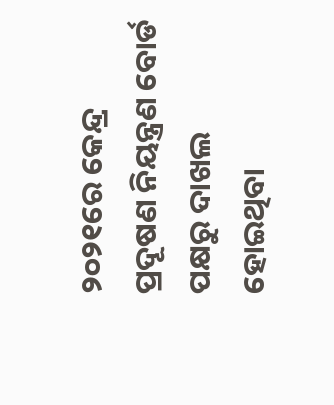୨୦୨୧ରେ କେନ୍ଦ୍ର ପ୍ରଦୂଷଣ ନିୟନ୍ତ୍ରଣ ବୋର୍ଡ ପକ୍ଷରୁ ଦାଖଲ ହୋଇଥିବା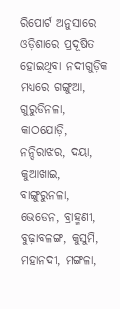ରିପୋର୍ଟ ଅନୁସାରେ ଓଡ଼ିଶାରେ ପ୍ରଦୂଷିତ ହୋଇଥିବା ନଦୀଗୁଡ଼ିକ ମଧ୍ୟରେ ଗଙ୍ଗୁଆ, ଗୁରୁଡିନଳା, କାଠଯୋଡ଼ି, ନନ୍ଦିରାଝର, ଦୟା, କୁଆଖାଇ, ବାଙ୍ଗୁରୁନଳା, ଭେଡେନ, ବ୍ରାହ୍ମଣୀ, ବୁଢ଼ାବଳଙ୍ଗ, କୁସୁମି, ମହାନଦୀ, ମଙ୍ଗଳା,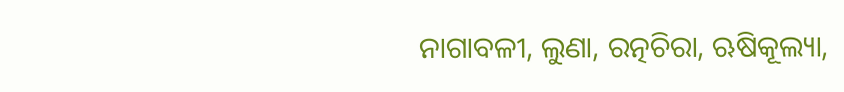ନାଗାବଳୀ, ଲୁଣା, ରତ୍ନଚିରା, ଋଷିକୂଲ୍ୟା,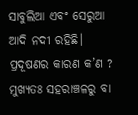ସାବୁଲିଆ ଏବଂ ସେରୁଆ ଆଦି ନଦୀ ରହିଛି।
ପ୍ରଦୂଷଣର କାରଣ କ’ଣ ?
ମୁଖ୍ୟତଃ ସହରାଞ୍ଚଳରୁ ବା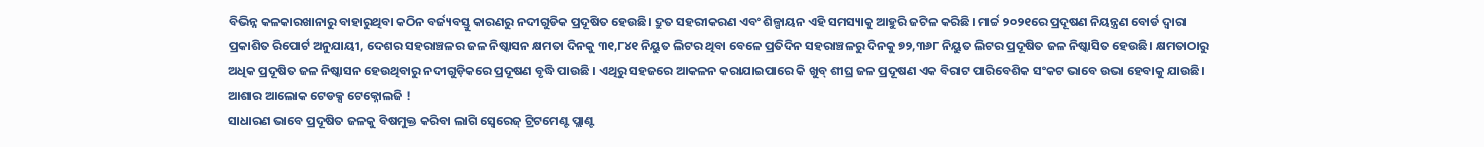ବିଭିନ୍ନ କଳକାରଖାନାରୁ ବାହାରୁଥିବା କଠିନ ବର୍ଜ୍ୟବସ୍ତୁ କାରଣରୁ ନଦୀଗୁଡିକ ପ୍ରଦୂଷିତ ହେଉଛି। ଦ୍ରୁତ ସହରୀକରଣ ଏବଂ ଶିଳ୍ପାୟନ ଏହି ସମସ୍ୟାକୁ ଆହୁରି ଜଟିଳ କରିଛି । ମାର୍ଚ୍ଚ ୨୦୨୧ରେ ପ୍ରଦୂଷଣ ନିୟନ୍ତ୍ରଣ ବୋର୍ଡ ଦ୍ୱାରା ପ୍ରକାଶିତ ରିପୋର୍ଟ ଅନୁଯାୟୀ, ଦେଶର ସହରାଞ୍ଚଳର ଜଳ ନିଷ୍କାସନ କ୍ଷମତା ଦିନକୁ ୩୧,୮୪୧ ନିୟୁତ ଲିଟର ଥିବା ବେଳେ ପ୍ରତିଦିନ ସହରାଞ୍ଚଳରୁ ଦିନକୁ ୭୨,୩୬୮ ନିୟୁତ ଲିଟର ପ୍ରଦୂଷିତ ଜଳ ନିଷ୍କାସିତ ହେଉଛି। କ୍ଷମତାଠାରୁ ଅଧିକ ପ୍ରଦୂଷିତ ଜଳ ନିଷ୍କାସନ ହେଉଥିବାରୁ ନଦୀଗୁଡ଼ିକରେ ପ୍ରଦୂଷଣ ବୃଦ୍ଧି ପାଉଛି । ଏଥିରୁ ସହଜରେ ଆକଳନ କରାଯାଇପାରେ କି ଖୁବ୍ ଶୀଘ୍ର ଜଳ ପ୍ରଦୂଷଣ ଏକ ବିରାଟ ପାରିବେଶିକ ସଂକଟ ଭାବେ ଉଭା ହେବାକୁ ଯାଉଛି।
ଆଶାର ଆଲୋକ ଟେଡକ୍ସ ଟେକ୍ନୋଲଜି !
ସାଧାରଣ ଭାବେ ପ୍ରଦୂଷିତ ଜଳକୁ ବିଷମୁକ୍ତ କରିବା ଲାଗି ସ୍ବେରେଜ୍ ଟ୍ରିଟମେଣ୍ଟ ପ୍ଲାଣ୍ଟ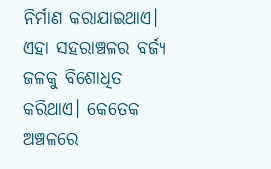ନିର୍ମାଣ କରାଯାଇଥାଏ। ଏହା ସହରାଞ୍ଚଳର ବର୍ଜ୍ୟ ଜଳକୁ ବିଶୋଧିତ କରିଥାଏ। କେତେକ ଅଞ୍ଚଳରେ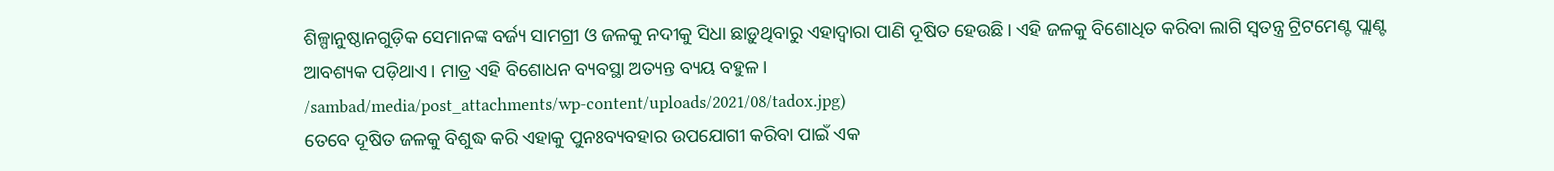ଶିଳ୍ପାନୁଷ୍ଠାନଗୁଡ଼ିକ ସେମାନଙ୍କ ବର୍ଜ୍ୟ ସାମଗ୍ରୀ ଓ ଜଳକୁ ନଦୀକୁ ସିଧା ଛାଡ଼ୁଥିବାରୁ ଏହାଦ୍ବାରା ପାଣି ଦୂଷିତ ହେଉଛି। ଏହି ଜଳକୁ ବିଶୋଧିତ କରିବା ଲାଗି ସ୍ବତନ୍ତ୍ର ଟ୍ରିଟମେଣ୍ଟ ପ୍ଲାଣ୍ଟ ଆବଶ୍ୟକ ପଡ଼ିଥାଏ। ମାତ୍ର ଏହି ବିଶୋଧନ ବ୍ୟବସ୍ଥା ଅତ୍ୟନ୍ତ ବ୍ୟୟ ବହୁଳ।
/sambad/media/post_attachments/wp-content/uploads/2021/08/tadox.jpg)
ତେବେ ଦୂଷିତ ଜଳକୁ ବିଶୁଦ୍ଧ କରି ଏହାକୁ ପୁନଃବ୍ୟବହାର ଉପଯୋଗୀ କରିବା ପାଇଁ ଏକ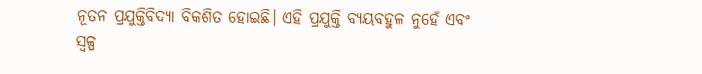ନୂତନ ପ୍ରଯୁକ୍ତିବିଦ୍ୟା ବିକଶିତ ହୋଇଛି। ଏହି ପ୍ରଯୁକ୍ତି ବ୍ୟୟବହୁଳ ନୁହେଁ ଏବଂ ସ୍ବଳ୍ପ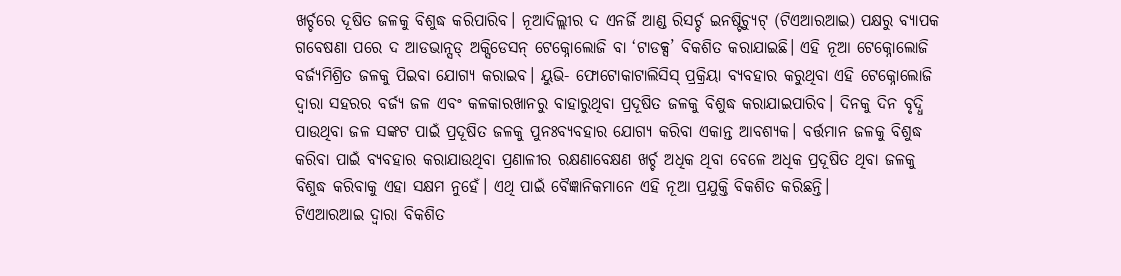ଖର୍ଚ୍ଚରେ ଦୂଷିତ ଜଳକୁ ବିଶୁଦ୍ଧ କରିପାରିବ। ନୂଆଦିଲ୍ଲୀର ଦ ଏନର୍ଜି ଆଣ୍ଡ ରିସର୍ଚ୍ଚ ଇନଷ୍ଟିଚ୍ୟୁଟ୍ (ଟିଏଆରଆଇ) ପକ୍ଷରୁ ବ୍ୟାପକ ଗବେଷଣା ପରେ ଦ ଆଡଭାନ୍ସଡ୍ ଅକ୍ସିଡେସନ୍ ଟେକ୍ନୋଲୋଜି ବା ‘ଟାଡକ୍ସ’ ବିକଶିତ କରାଯାଇଛି। ଏହି ନୂଆ ଟେକ୍ନୋଲୋଜି ବର୍ଜ୍ୟମିଶ୍ରିତ ଜଳକୁ ପିଇବା ଯୋଗ୍ୟ କରାଇବ। ୟୁଭି- ଫୋଟୋକାଟାଲିସିସ୍ ପ୍ରକ୍ରିୟା ବ୍ୟବହାର କରୁଥିବା ଏହି ଟେକ୍ନୋଲୋଜି ଦ୍ବାରା ସହରର ବର୍ଜ୍ୟ ଜଳ ଏବଂ କଳକାରଖାନରୁ ବାହାରୁଥିବା ପ୍ରଦୂଷିତ ଜଳକୁ ବିଶୁଦ୍ଧ କରାଯାଇପାରିବ। ଦିନକୁ ଦିନ ବୃଦ୍ଧି ପାଉଥିବା ଜଳ ସଙ୍କଟ ପାଇଁ ପ୍ରଦୂଷିତ ଜଳକୁ ପୁନଃବ୍ୟବହାର ଯୋଗ୍ୟ କରିବା ଏକାନ୍ତ ଆବଶ୍ୟକ। ବର୍ତ୍ତମାନ ଜଳକୁ ବିଶୁଦ୍ଧ କରିବା ପାଇଁ ବ୍ୟବହାର କରାଯାଉଥିବା ପ୍ରଣାଳୀର ରକ୍ଷଣାବେକ୍ଷଣ ଖର୍ଚ୍ଚ ଅଧିକ ଥିବା ବେଳେ ଅଧିକ ପ୍ରଦୂଷିତ ଥିବା ଜଳକୁ ବିଶୁଦ୍ଧ କରିବାକୁ ଏହା ସକ୍ଷମ ନୁହେଁ। ଏଥି ପାଇଁ ବୈଜ୍ଞାନିକମାନେ ଏହି ନୂଆ ପ୍ରଯୁକ୍ତି ବିକଶିତ କରିଛନ୍ତି।
ଟିଏଆରଆଇ ଦ୍ବାରା ବିକଶିତ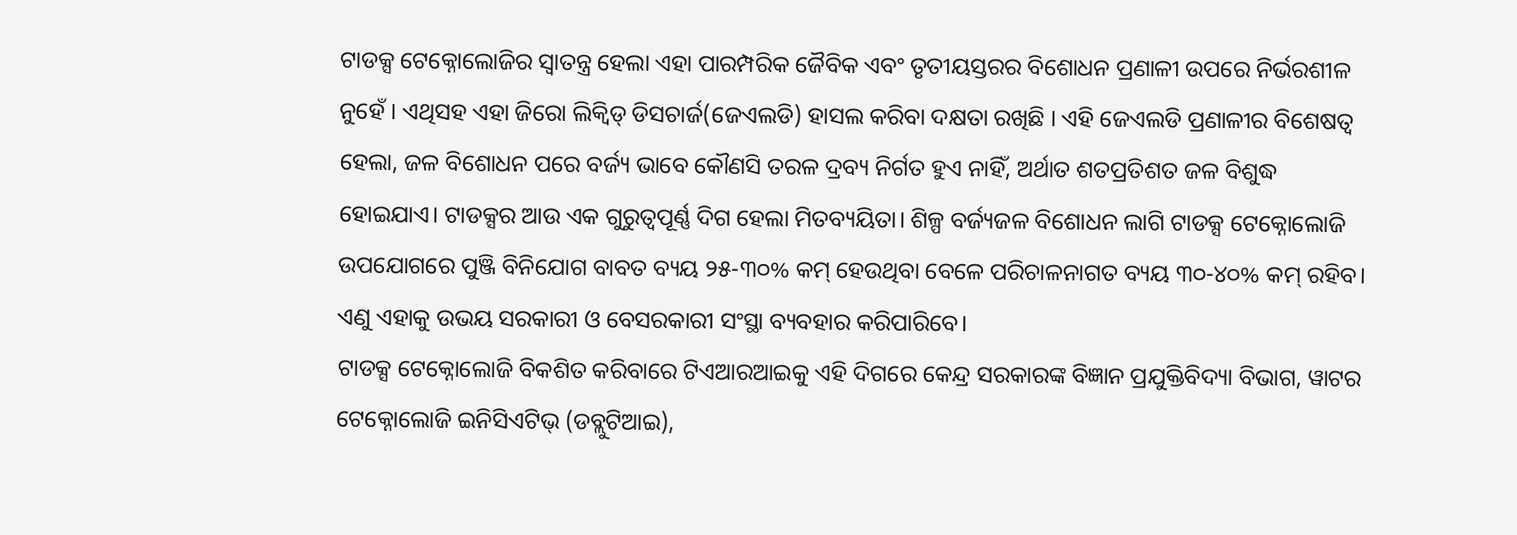ଟାଡକ୍ସ ଟେକ୍ନୋଲୋଜିର ସ୍ବାତନ୍ତ୍ର ହେଲା ଏହା ପାରମ୍ପରିକ ଜୈବିକ ଏବଂ ତୃତୀୟସ୍ତରର ବିଶୋଧନ ପ୍ରଣାଳୀ ଉପରେ ନିର୍ଭରଶୀଳ ନୁହେଁ । ଏଥିସହ ଏହା ଜିରୋ ଲିକ୍ୱିଡ୍ ଡିସଚାର୍ଜ(ଜେଏଲଡି) ହାସଲ କରିବା ଦକ୍ଷତା ରଖିଛି । ଏହି ଜେଏଲଡି ପ୍ରଣାଳୀର ବିଶେଷତ୍ବ ହେଲା, ଜଳ ବିଶୋଧନ ପରେ ବର୍ଜ୍ୟ ଭାବେ କୌଣସି ତରଳ ଦ୍ରବ୍ୟ ନିର୍ଗତ ହୁଏ ନାହିଁ, ଅର୍ଥାତ ଶତପ୍ରତିଶତ ଜଳ ବିଶୁଦ୍ଧ ହୋଇଯାଏ। ଟାଡକ୍ସର ଆଉ ଏକ ଗୁରୁତ୍ବପୂର୍ଣ୍ଣ ଦିଗ ହେଲା ମିତବ୍ୟୟିତା। ଶିଳ୍ପ ବର୍ଜ୍ୟଜଳ ବିଶୋଧନ ଲାଗି ଟାଡକ୍ସ ଟେକ୍ନୋଲୋଜି ଉପଯୋଗରେ ପୁଞ୍ଜି ବିନିଯୋଗ ବାବତ ବ୍ୟୟ ୨୫-୩୦% କମ୍ ହେଉଥିବା ବେଳେ ପରିଚାଳନାଗତ ବ୍ୟୟ ୩୦-୪୦% କମ୍ ରହିବ। ଏଣୁ ଏହାକୁ ଉଭୟ ସରକାରୀ ଓ ବେସରକାରୀ ସଂସ୍ଥା ବ୍ୟବହାର କରିପାରିବେ।
ଟାଡକ୍ସ ଟେକ୍ନୋଲୋଜି ବିକଶିତ କରିବାରେ ଟିଏଆରଆଇକୁ ଏହି ଦିଗରେ କେନ୍ଦ୍ର ସରକାରଙ୍କ ବିଜ୍ଞାନ ପ୍ରଯୁକ୍ତିବିଦ୍ୟା ବିଭାଗ, ୱାଟର ଟେକ୍ନୋଲୋଜି ଇନିସିଏଟିଭ୍ (ଡବ୍ଲୁଟିଆଇ),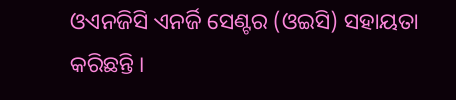ଓଏନଜିସି ଏନର୍ଜି ସେଣ୍ଟର (ଓଇସି) ସହାୟତା କରିଛନ୍ତି ।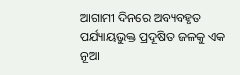ଆଗାମୀ ଦିନରେ ଅବ୍ୟବହୃତ ପର୍ଯ୍ୟାୟଭୁକ୍ତ ପ୍ରଦୂଷିତ ଜଳକୁ ଏକ ନୂଆ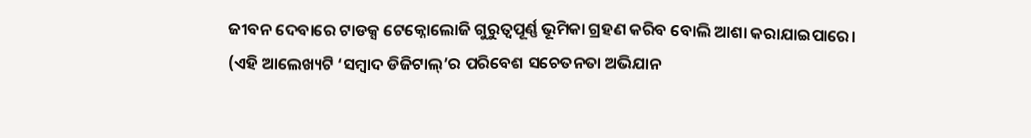ଜୀବନ ଦେବାରେ ଟାଡକ୍ସ ଟେକ୍ନୋଲୋଜି ଗୁରୁତ୍ବପୂର୍ଣ୍ଣ ଭୂମିକା ଗ୍ରହଣ କରିବ ବୋଲି ଆଶା କରାଯାଇପାରେ।
(ଏହି ଆଲେଖ୍ୟଟି ‘ସମ୍ବାଦ ଡିଜିଟାଲ୍’ର ପରିବେଶ ସଚେତନତା ଅଭିଯାନ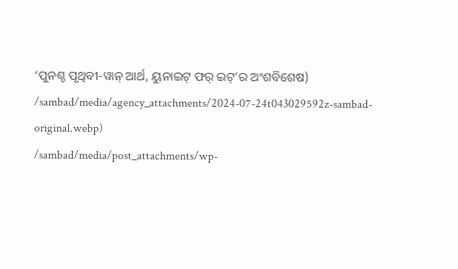‘ପୁନଶ୍ଚ ପୃଥିବୀ-ୱାନ୍ ଆର୍ଥ, ୟୁନାଇଟ୍ ଫର୍ ଇଟ୍’ର ଅଂଶବିଶେଷ)
/sambad/media/agency_attachments/2024-07-24t043029592z-sambad-original.webp)
/sambad/media/post_attachments/wp-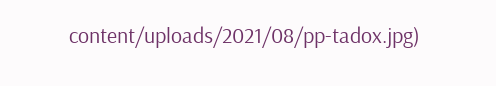content/uploads/2021/08/pp-tadox.jpg)